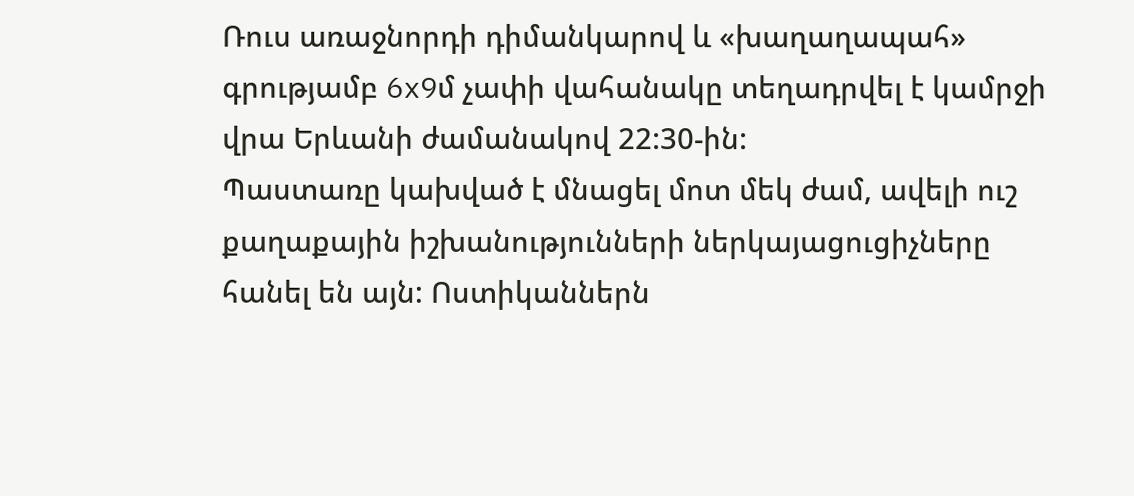Ռուս առաջնորդի դիմանկարով և «խաղաղապահ» գրությամբ 6x9մ չափի վահանակը տեղադրվել է կամրջի վրա Երևանի ժամանակով 22:30-ին:
Պաստառը կախված է մնացել մոտ մեկ ժամ, ավելի ուշ քաղաքային իշխանությունների ներկայացուցիչները հանել են այն: Ոստիկաններն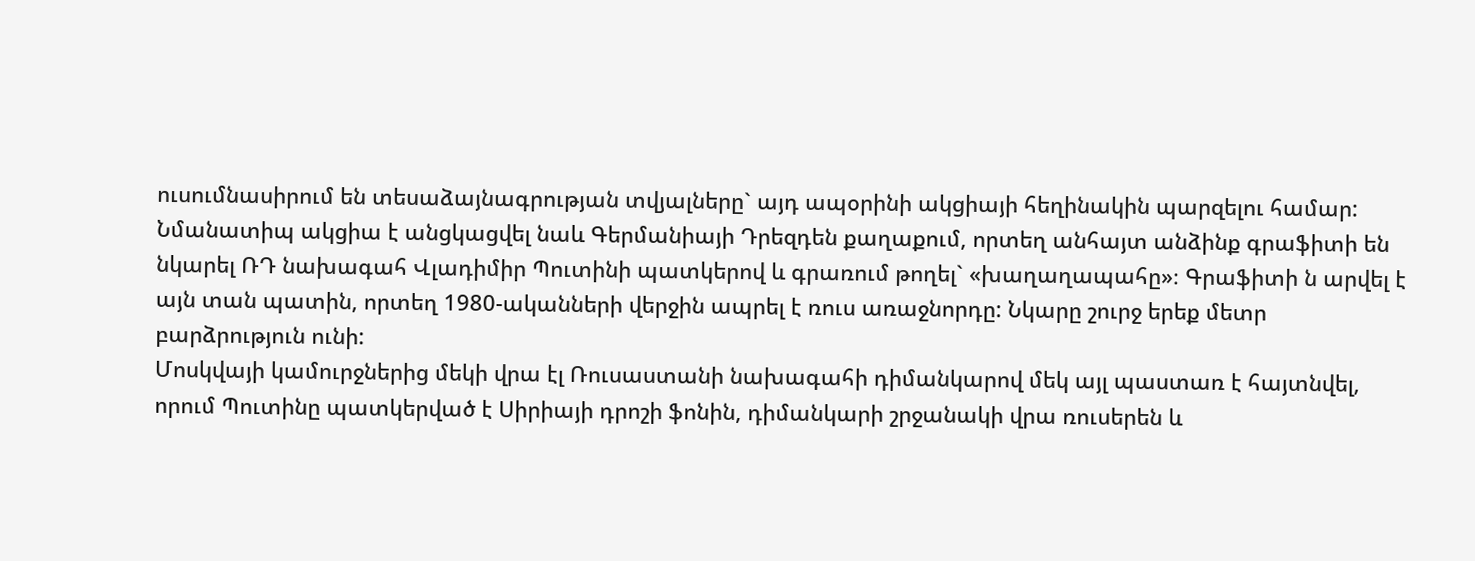ուսումնասիրում են տեսաձայնագրության տվյալները` այդ ապօրինի ակցիայի հեղինակին պարզելու համար:
Նմանատիպ ակցիա է անցկացվել նաև Գերմանիայի Դրեզդեն քաղաքում, որտեղ անհայտ անձինք գրաֆիտի են նկարել ՌԴ նախագահ Վլադիմիր Պուտինի պատկերով և գրառում թողել` «խաղաղապահը»։ Գրաֆիտի ն արվել է այն տան պատին, որտեղ 1980-ականների վերջին ապրել է ռուս առաջնորդը: Նկարը շուրջ երեք մետր բարձրություն ունի:
Մոսկվայի կամուրջներից մեկի վրա էլ Ռուսաստանի նախագահի դիմանկարով մեկ այլ պաստառ է հայտնվել, որում Պուտինը պատկերված է Սիրիայի դրոշի ֆոնին, դիմանկարի շրջանակի վրա ռուսերեն և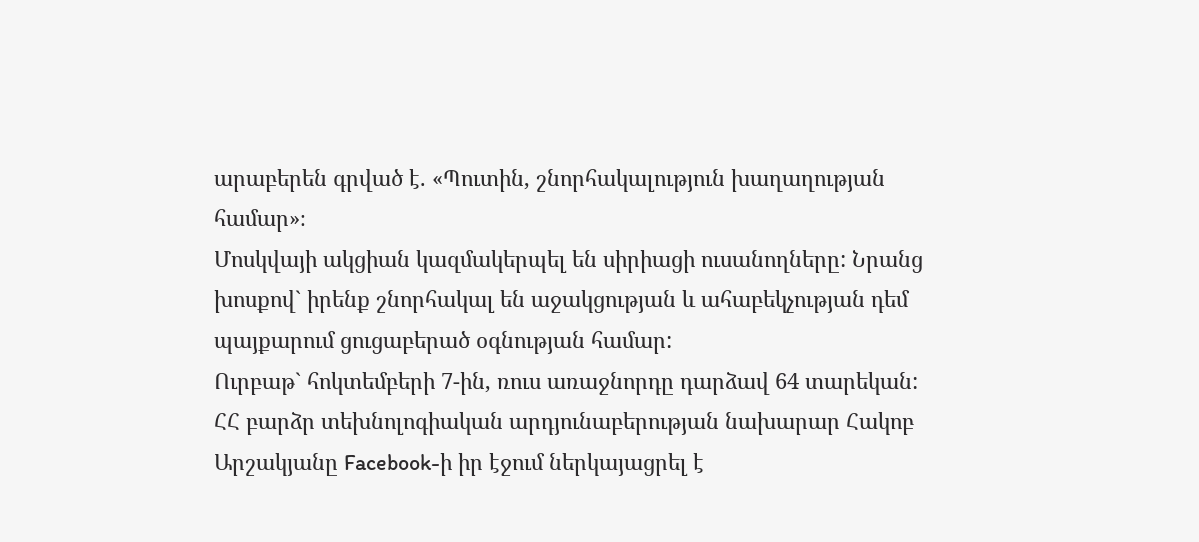արաբերեն գրված է. «Պուտին, շնորհակալություն խաղաղության համար»։
Մոսկվայի ակցիան կազմակերպել են սիրիացի ուսանողները: Նրանց խոսքով` իրենք շնորհակալ են աջակցության և ահաբեկչության դեմ պայքարում ցուցաբերած օգնության համար:
Ուրբաթ` հոկտեմբերի 7-ին, ռուս առաջնորդը դարձավ 64 տարեկան:
ՀՀ բարձր տեխնոլոգիական արդյունաբերության նախարար Հակոբ Արշակյանը Facebook-ի իր էջում ներկայացրել է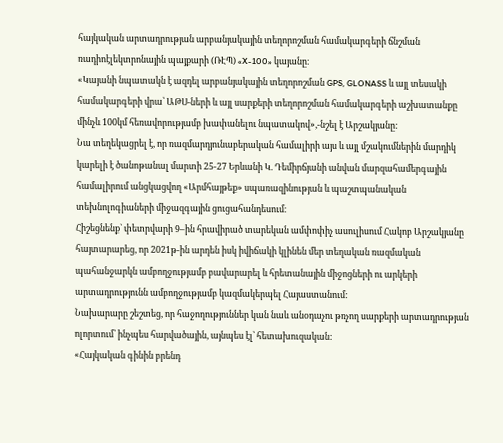հայկական արտադրության արբանյակային տեղորոշման համակարգերի ճնշման ռադիոէլեկտրոնային պայքարի (ՌԷՊ) «X-100» կայանը։
«Կայանի նպատակն է ազդել արբանյակային տեղորոշման GPS, GLONASS և այլ տեսակի համակարգերի վրա՝ ԱԹՍ-ների և այլ սարքերի տեղորոշման համակարգերի աշխատանքը մինչև 100կմ հեռավորությամբ խափանելու նպատակով»,-նշել է Արշակյանը:
Նա տեղեկացրել է, որ ռազմարդյունաբերական համալիրի այս և այլ մշակումներին մարդիկ կարելի է ծանոթանալ մարտի 25-27 Երևանի Կ. Դեմիրճյանի անվան մարզահամերգային համալիրում անցկացվող «Արմհայթեք» սպառազինության և պաշտպանական տեխնոլոգիաների միջազգային ցուցահանդեսում։
Հիշեցնենք` փետրվարի 9–ին հրավիրած տարեկան ամփոփիչ ասուլիսում Հակոբ Արշակյանը հայտարարեց, որ 2021թ-ին արդեն իսկ իվիճակի կլինեն մեր տեղական ռազմական պահանջարկն ամբողջությամբ բավարարել և հրետանային միջոցների ու արկերի արտադրությունն ամբողջությամբ կազմակերպել Հայաստանում:
Նախարարը շեշտեց, որ հաջողություններ կան նաև անօդաչու թռչող սարքերի արտադրության ոլորտում՝ ինչպես հարվածային, այնպես էլ՝ հետախուզական:
«Հայկական գինին բրենդ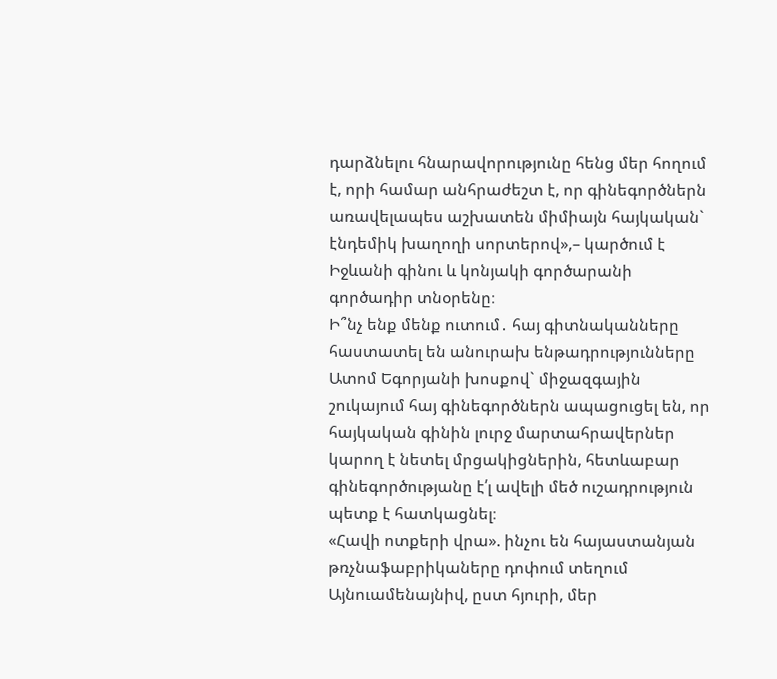դարձնելու հնարավորությունը հենց մեր հողում է, որի համար անհրաժեշտ է, որ գինեգործներն առավելապես աշխատեն միմիայն հայկական` էնդեմիկ խաղողի սորտերով»,– կարծում է Իջևանի գինու և կոնյակի գործարանի գործադիր տնօրենը։
Ի՞նչ ենք մենք ուտում․ հայ գիտնականները հաստատել են անուրախ ենթադրությունները
Ատոմ Եգորյանի խոսքով` միջազգային շուկայում հայ գինեգործներն ապացուցել են, որ հայկական գինին լուրջ մարտահրավերներ կարող է նետել մրցակիցներին, հետևաբար գինեգործությանը է՛լ ավելի մեծ ուշադրություն պետք է հատկացնել։
«Հավի ոտքերի վրա». ինչու են հայաստանյան թռչնաֆաբրիկաները դոփում տեղում
Այնուամենայնիվ, ըստ հյուրի, մեր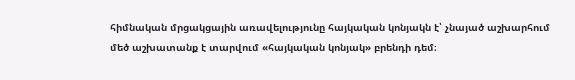հիմնական մրցակցային առավելությունը հայկական կոնյակն է՝ չնայած աշխարհում մեծ աշխատանք է տարվում «հայկական կոնյակ» բրենդի դեմ։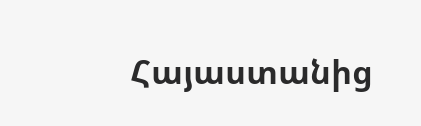Հայաստանից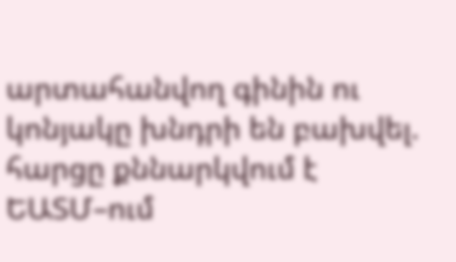արտահանվող գինին ու կոնյակը խնդրի են բախվել. հարցը քննարկվում է ԵԱՏՄ–ում